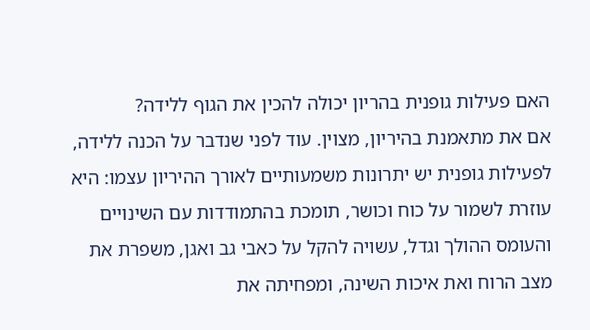האם פעילות גופנית בהריון יכולה להכין את הגוף ללידה?
אם את מתאמנת בהיריון, מצוין. עוד לפני שנדבר על הכנה ללידה, לפעילות גופנית יש יתרונות משמעותיים לאורך ההיריון עצמו: היא עוזרת לשמור על כוח וכושר, תומכת בהתמודדות עם השינויים והעומס ההולך וגדל, עשויה להקל על כאבי גב ואגן, משפרת את מצב הרוח ואת איכות השינה, ומפחיתה את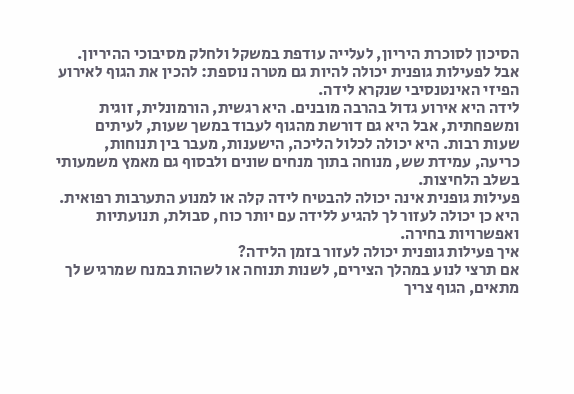הסיכון לסוכרת היריון, לעלייה עודפת במשקל ולחלק מסיבוכי ההיריון.
אבל לפעילות גופנית יכולה להיות גם מטרה נוספת: להכין את הגוף לאירוע הפיזי האינטנסיבי שנקרא לידה.
לידה היא אירוע גדול בהרבה מובנים. היא רגשית, הורמונלית, זוגית ומשפחתית, אבל היא גם דורשת מהגוף לעבוד במשך שעות, לעיתים שעות רבות. היא יכולה לכלול הליכה, הישענות, מעבר בין תנוחות, כריעה, עמידת שש, מנוחה בתוך מנחים שונים ולבסוף גם מאמץ משמעותי בשלב הלחיצות.
פעילות גופנית אינה יכולה להבטיח לידה קלה או למנוע התערבות רפואית. היא כן יכולה לעזור לך להגיע ללידה עם יותר כוח, סבולת, תנועתיות ואפשרויות בחירה.
איך פעילות גופנית יכולה לעזור בזמן הלידה?
אם תרצי לנוע במהלך הצירים, לשנות תנוחה או לשהות במנח שמרגיש לך מתאים, הגוף צריך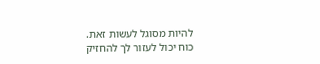להיות מסוגל לעשות זאת.
כוח יכול לעזור לך להחזיק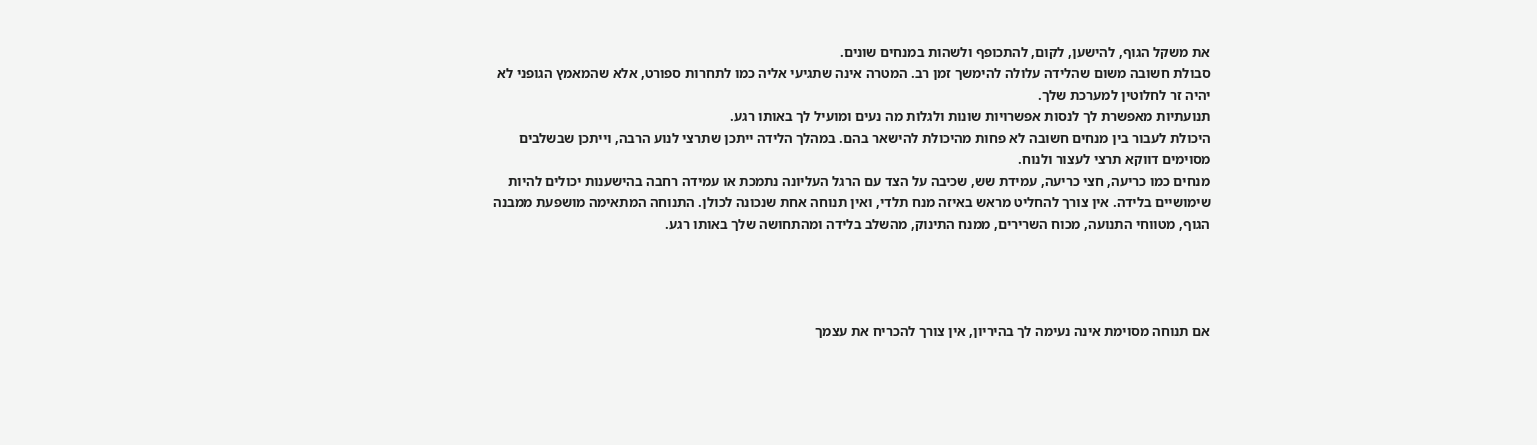את משקל הגוף, להישען, לקום, להתכופף ולשהות במנחים שונים.
סבולת חשובה משום שהלידה עלולה להימשך זמן רב. המטרה אינה שתגיעי אליה כמו לתחרות ספורט, אלא שהמאמץ הגופני לא יהיה זר לחלוטין למערכת שלך.
תנועתיות מאפשרת לך לנסות אפשרויות שונות ולגלות מה נעים ומועיל לך באותו רגע.
היכולת לעבור בין מנחים חשובה לא פחות מהיכולת להישאר בהם. במהלך הלידה ייתכן שתרצי לנוע הרבה, וייתכן שבשלבים מסוימים דווקא תרצי לעצור ולנוח.
מנחים כמו כריעה, חצי כריעה, עמידת שש, שכיבה על הצד עם הרגל העליונה נתמכת או עמידה רחבה בהישענות יכולים להיות שימושיים בלידה. אין צורך להחליט מראש באיזה מנח תלדי, ואין תנוחה אחת שנכונה לכולן. התנוחה המתאימה מושפעת ממבנה הגוף, מטווחי התנועה, מכוח השרירים, ממנח התינוק, מהשלב בלידה ומהתחושה שלך באותו רגע.




אם תנוחה מסוימת אינה נעימה לך בהיריון, אין צורך להכריח את עצמך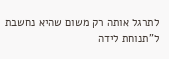לתרגל אותה רק משום שהיא נחשבת ל"תנוחת לידה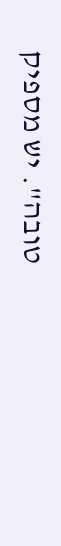טובה". יש מספיק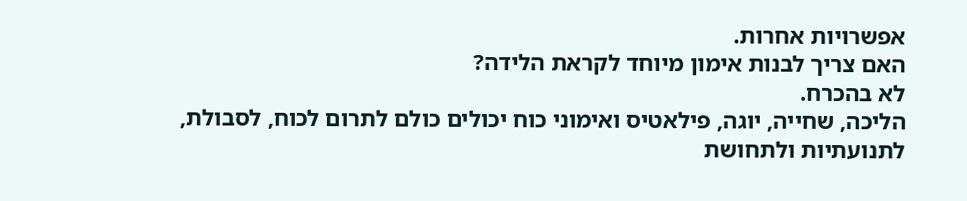אפשרויות אחרות.
האם צריך לבנות אימון מיוחד לקראת הלידה?
לא בהכרח.
הליכה, שחייה, יוגה, פילאטיס ואימוני כוח יכולים כולם לתרום לכוח, לסבולת, לתנועתיות ולתחושת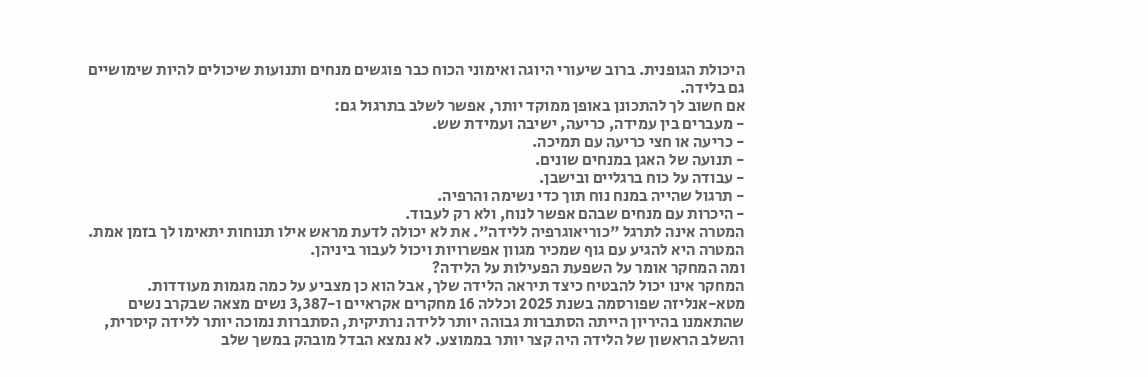היכולת הגופנית. ברוב שיעורי היוגה ואימוני הכוח כבר פוגשים מנחים ותנועות שיכולים להיות שימושיים גם בלידה.
אם חשוב לך להתכונן באופן ממוקד יותר, אפשר לשלב בתרגול גם:
- מעברים בין עמידה, כריעה, ישיבה ועמידת שש.
- כריעה או חצי כריעה עם תמיכה.
- תנועה של האגן במנחים שונים.
- עבודה על כוח ברגליים ובישבן.
- תרגול שהייה במנח נוח תוך כדי נשימה והרפיה.
- היכרות עם מנחים שבהם אפשר לנוח, ולא רק לעבוד.
המטרה אינה לתרגל "כוריאוגרפיה ללידה". את לא יכולה לדעת מראש אילו תנוחות יתאימו לך בזמן אמת. המטרה היא להגיע עם גוף שמכיר מגוון אפשרויות ויכול לעבור ביניהן.
ומה המחקר אומר על השפעת הפעילות על הלידה?
המחקר אינו יכול להבטיח כיצד תיראה הלידה שלך, אבל הוא כן מצביע על כמה מגמות מעודדות.
מטא-אנליזה שפורסמה בשנת 2025 וכללה 16 מחקרים אקראיים ו-3,387 נשים מצאה שבקרב נשים שהתאמנו בהיריון הייתה הסתברות גבוהה יותר ללידה נרתיקית, הסתברות נמוכה יותר ללידה קיסרית, והשלב הראשון של הלידה היה קצר יותר בממוצע. לא נמצא הבדל מובהק במשך שלב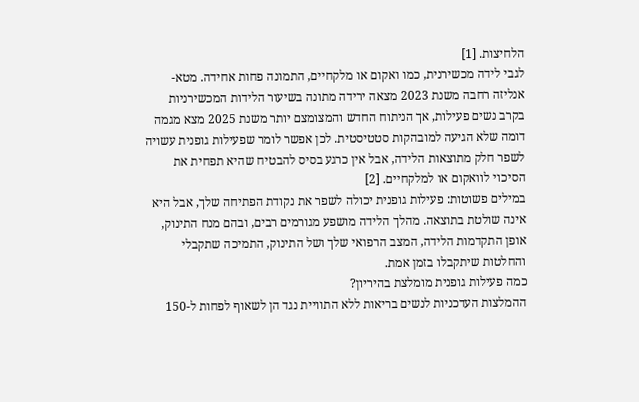הלחיצות. [1]
לגבי לידה מכשירנית, כמו ואקום או מלקחיים, התמונה פחות אחידה. מטא-אנליזה רחבה משנת 2023 מצאה ירידה מתונה בשיעור הלידות המכשירניות בקרב נשים פעילות, אך הניתוח החדש והמצומצם יותר משנת 2025 מצא מגמה דומה שלא הגיעה למובהקות סטטיסטית. לכן אפשר לומר שפעילות גופנית עשויה לשפר חלק מתוצאות הלידה, אבל אין כרגע בסיס להבטיח שהיא תפחית את הסיכוי לוואקום או למלקחיים. [2]
במילים פשוטות: פעילות גופנית יכולה לשפר את נקודת הפתיחה שלך, אבל היא אינה שולטת בתוצאה. מהלך הלידה מושפע מגורמים רבים, ובהם מנח התינוק, אופן התקדמות הלידה, המצב הרפואי שלך ושל התינוק, התמיכה שתקבלי והחלטות שיתקבלו בזמן אמת.
כמה פעילות גופנית מומלצת בהיריון?
ההמלצות העדכניות לנשים בריאות ללא התוויית נגד הן לשאוף לפחות ל-150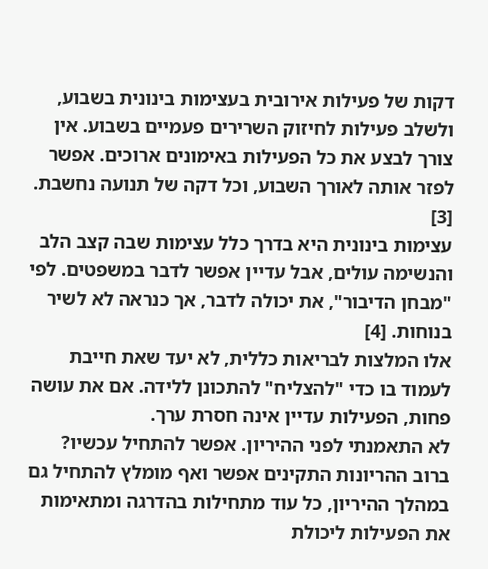דקות של פעילות אירובית בעצימות בינונית בשבוע, ולשלב פעילות לחיזוק השרירים פעמיים בשבוע. אין צורך לבצע את כל הפעילות באימונים ארוכים. אפשר לפזר אותה לאורך השבוע, וכל דקה של תנועה נחשבת. [3]
עצימות בינונית היא בדרך כלל עצימות שבה קצב הלב והנשימה עולים, אבל עדיין אפשר לדבר במשפטים. לפי "מבחן הדיבור", את יכולה לדבר, אך כנראה לא לשיר בנוחות. [4]
אלו המלצות לבריאות כללית, לא יעד שאת חייבת לעמוד בו כדי "להצליח" להתכונן ללידה. אם את עושה פחות, הפעילות עדיין אינה חסרת ערך.
לא התאמנתי לפני ההיריון. אפשר להתחיל עכשיו?
ברוב ההריונות התקינים אפשר ואף מומלץ להתחיל גם במהלך ההיריון, כל עוד מתחילות בהדרגה ומתאימות את הפעילות ליכולת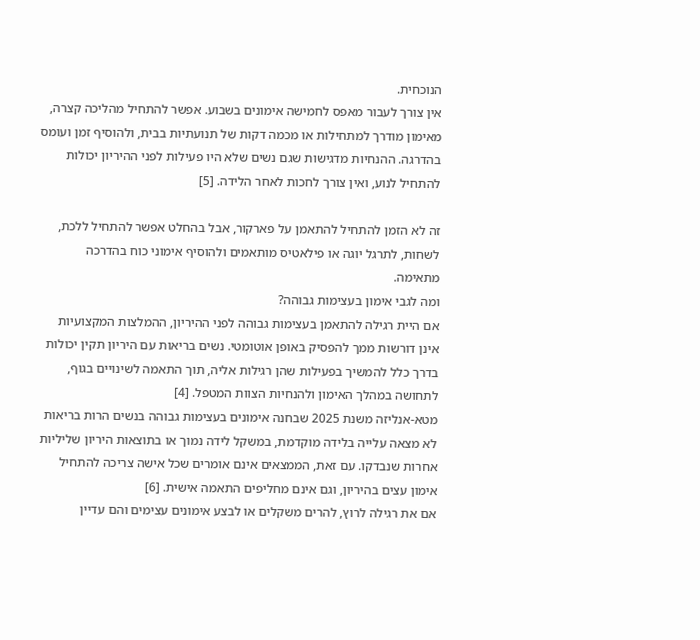הנוכחית.
אין צורך לעבור מאפס לחמישה אימונים בשבוע. אפשר להתחיל מהליכה קצרה, מאימון מודרך למתחילות או מכמה דקות של תנועתיות בבית, ולהוסיף זמן ועומס בהדרגה. ההנחיות מדגישות שגם נשים שלא היו פעילות לפני ההיריון יכולות להתחיל לנוע, ואין צורך לחכות לאחר הלידה. [5]

זה לא הזמן להתחיל להתאמן על פארקור, אבל בהחלט אפשר להתחיל ללכת, לשחות, לתרגל יוגה או פילאטיס מותאמים ולהוסיף אימוני כוח בהדרכה מתאימה.
ומה לגבי אימון בעצימות גבוהה?
אם היית רגילה להתאמן בעצימות גבוהה לפני ההיריון, ההמלצות המקצועיות אינן דורשות ממך להפסיק באופן אוטומטי. נשים בריאות עם היריון תקין יכולות בדרך כלל להמשיך בפעילות שהן רגילות אליה, תוך התאמה לשינויים בגוף, לתחושה במהלך האימון ולהנחיות הצוות המטפל. [4]
מטא-אנליזה משנת 2025 שבחנה אימונים בעצימות גבוהה בנשים הרות בריאות לא מצאה עלייה בלידה מוקדמת, במשקל לידה נמוך או בתוצאות היריון שליליות אחרות שנבדקו. עם זאת, הממצאים אינם אומרים שכל אישה צריכה להתחיל אימון עצים בהיריון, וגם אינם מחליפים התאמה אישית. [6]
אם את רגילה לרוץ, להרים משקלים או לבצע אימונים עצימים והם עדיין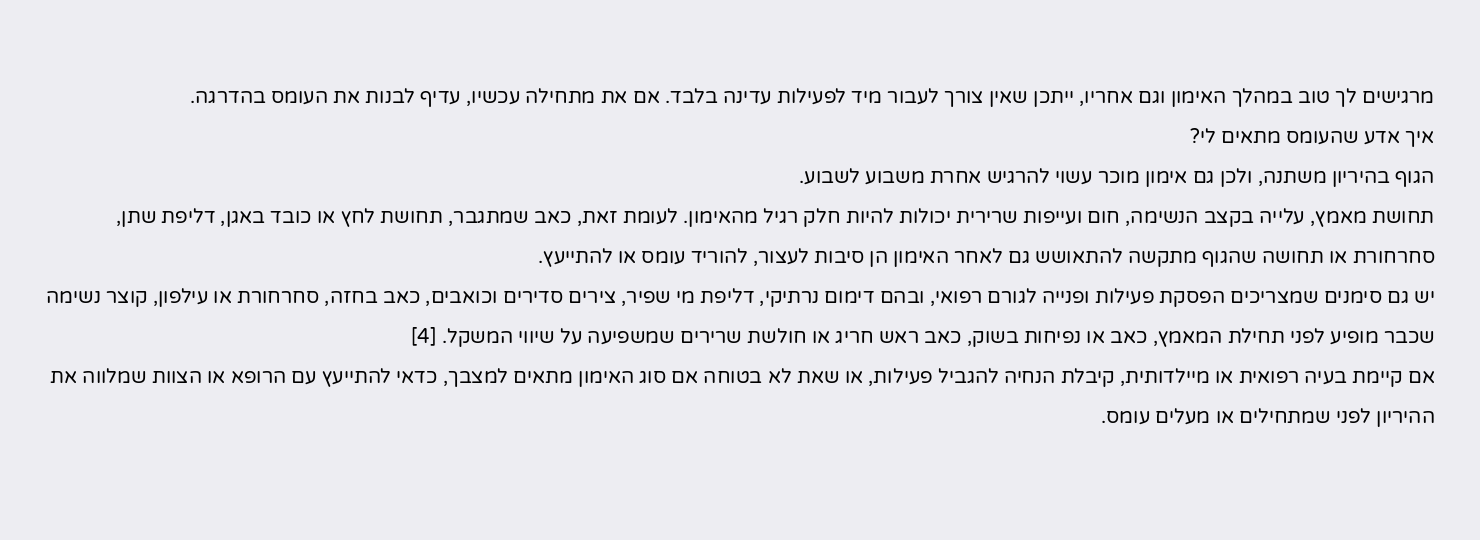מרגישים לך טוב במהלך האימון וגם אחריו, ייתכן שאין צורך לעבור מיד לפעילות עדינה בלבד. אם את מתחילה עכשיו, עדיף לבנות את העומס בהדרגה.
איך אדע שהעומס מתאים לי?
הגוף בהיריון משתנה, ולכן גם אימון מוכר עשוי להרגיש אחרת משבוע לשבוע.
תחושת מאמץ, עלייה בקצב הנשימה, חום ועייפות שרירית יכולות להיות חלק רגיל מהאימון. לעומת זאת, כאב שמתגבר, תחושת לחץ או כובד באגן, דליפת שתן, סחרחורת או תחושה שהגוף מתקשה להתאושש גם לאחר האימון הן סיבות לעצור, להוריד עומס או להתייעץ.
יש גם סימנים שמצריכים הפסקת פעילות ופנייה לגורם רפואי, ובהם דימום נרתיקי, דליפת מי שפיר, צירים סדירים וכואבים, כאב בחזה, סחרחורת או עילפון, קוצר נשימה שכבר מופיע לפני תחילת המאמץ, כאב או נפיחות בשוק, כאב ראש חריג או חולשת שרירים שמשפיעה על שיווי המשקל. [4]
אם קיימת בעיה רפואית או מיילדותית, קיבלת הנחיה להגביל פעילות, או שאת לא בטוחה אם סוג האימון מתאים למצבך, כדאי להתייעץ עם הרופא או הצוות שמלווה את ההיריון לפני שמתחילים או מעלים עומס.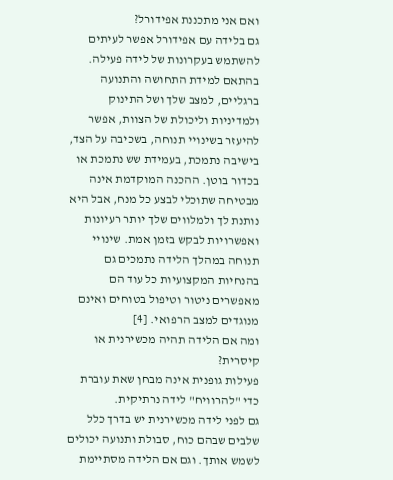ואם אני מתכננת אפידורל?
גם בלידה עם אפידורל אפשר לעיתים להשתמש בעקרונות של לידה פעילה.
בהתאם למידת התחושה והתנועה ברגליים, למצב שלך ושל התינוק ולמדיניות וליכולת של הצוות, אפשר להיעזר בשינויי תנוחה, בשכיבה על הצד, בישיבה נתמכת, בעמידת שש נתמכת או בכדור בוטן. ההכנה המוקדמת אינה מבטיחה שתוכלי לבצע כל מנח, אבל היא נותנת לך ולמלווים שלך יותר רעיונות ואפשרויות לבקש בזמן אמת. שינויי תנוחה במהלך הלידה נתמכים גם בהנחיות המקצועיות כל עוד הם מאפשרים ניטור וטיפול בטוחים ואינם מנוגדים למצב הרפואי. [4]
ומה אם הלידה תהיה מכשירנית או קיסרית?
פעילות גופנית אינה מבחן שאת עוברת כדי "להרוויח" לידה נרתיקית.
גם לפני לידה מכשירנית יש בדרך כלל שלבים שבהם כוח, סבולת ותנועה יכולים לשמש אותך. וגם אם הלידה מסתיימת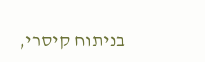בניתוח קיסרי,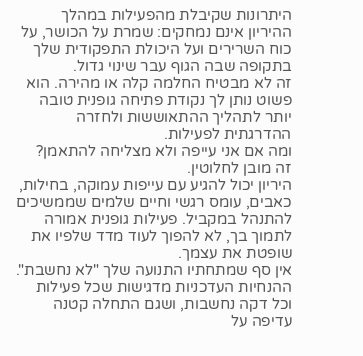היתרונות שקיבלת מהפעילות במהלך ההיריון אינם נמחקים: שמרת על הכושר, על כוח השרירים ועל היכולת התפקודית שלך בתקופה שבה הגוף עבר שינוי גדול.
זה לא מבטיח החלמה קלה או מהירה. הוא פשוט נותן לך נקודת פתיחה גופנית טובה יותר לתהליך ההתאוששות ולחזרה ההדרגתית לפעילות.
ומה אם אני עייפה ולא מצליחה להתאמן?
זה מובן לחלוטין.
היריון יכול להגיע עם עייפות עמוקה, בחילות, כאבים, עומס רגשי וחיים שלמים שממשיכים להתנהל במקביל. פעילות גופנית אמורה לתמוך בך, לא להפוך לעוד מדד שלפיו את שופטת את עצמך.
אין סף שמתחתיו התנועה שלך "לא נחשבת". ההנחיות העדכניות מדגישות שכל פעילות וכל דקה נחשבות, ושגם התחלה קטנה עדיפה על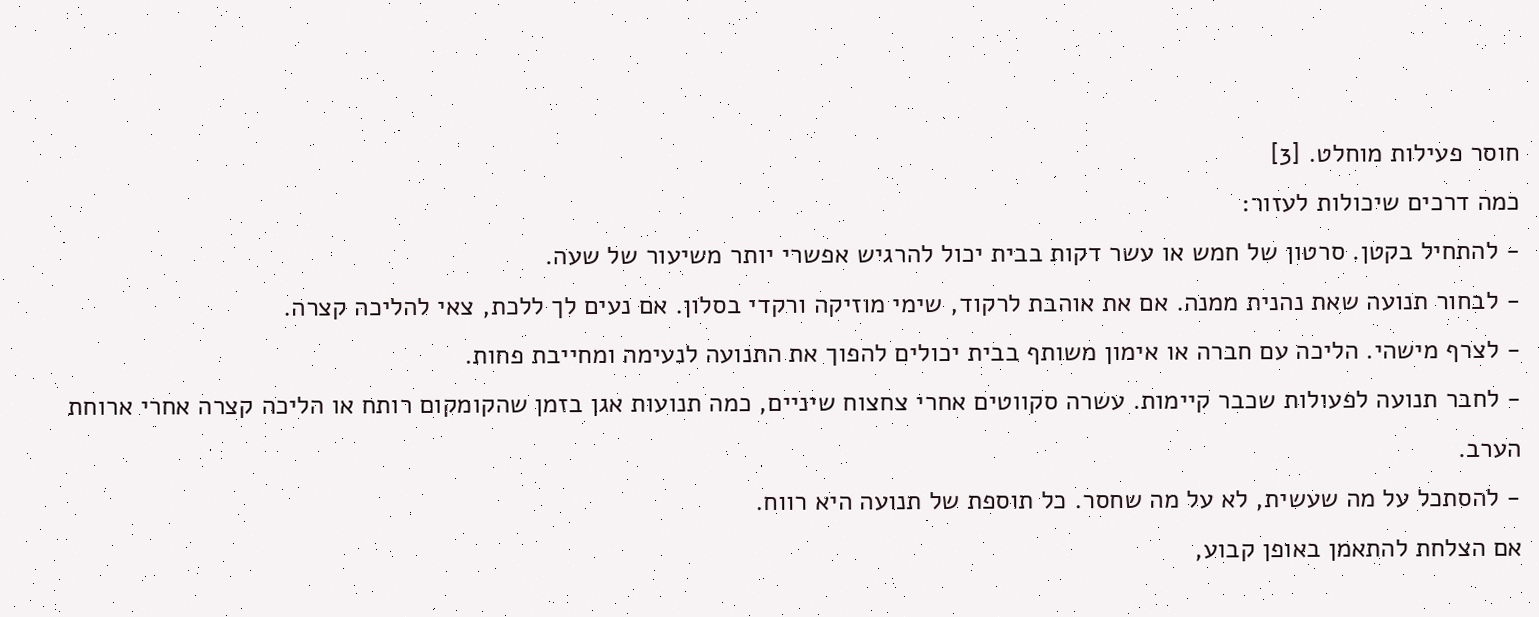חוסר פעילות מוחלט. [3]
כמה דרכים שיכולות לעזור:
- להתחיל בקטן. סרטון של חמש או עשר דקות בבית יכול להרגיש אפשרי יותר משיעור של שעה.
- לבחור תנועה שאת נהנית ממנה. אם את אוהבת לרקוד, שימי מוזיקה ורקדי בסלון. אם נעים לך ללכת, צאי להליכה קצרה.
- לצרף מישהי. הליכה עם חברה או אימון משותף בבית יכולים להפוך את התנועה לנעימה ומחייבת פחות.
- לחבר תנועה לפעולות שכבר קיימות. עשרה סקווטים אחרי צחצוח שיניים, כמה תנועות אגן בזמן שהקומקום רותח או הליכה קצרה אחרי ארוחת הערב.
- להסתכל על מה שעשית, לא על מה שחסר. כל תוספת של תנועה היא רווח.
אם הצלחת להתאמן באופן קבוע,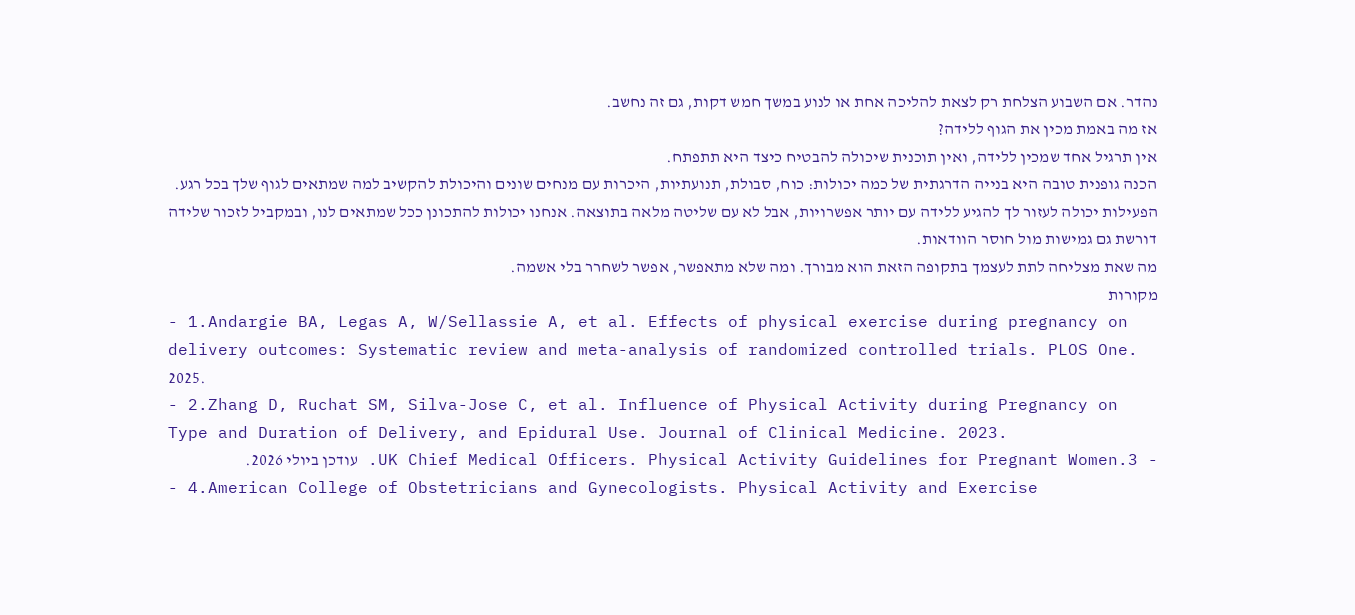נהדר. אם השבוע הצלחת רק לצאת להליכה אחת או לנוע במשך חמש דקות, גם זה נחשב.
אז מה באמת מכין את הגוף ללידה?
אין תרגיל אחד שמכין ללידה, ואין תוכנית שיכולה להבטיח כיצד היא תתפתח.
הכנה גופנית טובה היא בנייה הדרגתית של כמה יכולות: כוח, סבולת, תנועתיות, היכרות עם מנחים שונים והיכולת להקשיב למה שמתאים לגוף שלך בכל רגע.
הפעילות יכולה לעזור לך להגיע ללידה עם יותר אפשרויות, אבל לא עם שליטה מלאה בתוצאה. אנחנו יכולות להתכונן ככל שמתאים לנו, ובמקביל לזכור שלידה דורשת גם גמישות מול חוסר הוודאות.
מה שאת מצליחה לתת לעצמך בתקופה הזאת הוא מבורך. ומה שלא מתאפשר, אפשר לשחרר בלי אשמה.
מקורות
- 1.Andargie BA, Legas A, W/Sellassie A, et al. Effects of physical exercise during pregnancy on delivery outcomes: Systematic review and meta-analysis of randomized controlled trials. PLOS One. 2025.
- 2.Zhang D, Ruchat SM, Silva-Jose C, et al. Influence of Physical Activity during Pregnancy on Type and Duration of Delivery, and Epidural Use. Journal of Clinical Medicine. 2023.
- 3.UK Chief Medical Officers. Physical Activity Guidelines for Pregnant Women. עודכן ביולי 2026.
- 4.American College of Obstetricians and Gynecologists. Physical Activity and Exercise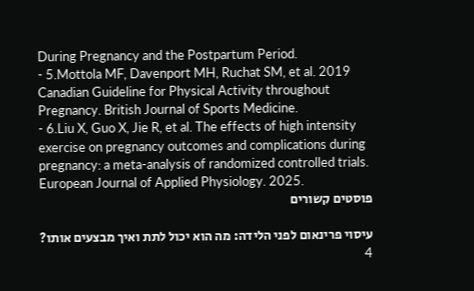During Pregnancy and the Postpartum Period.
- 5.Mottola MF, Davenport MH, Ruchat SM, et al. 2019 Canadian Guideline for Physical Activity throughout Pregnancy. British Journal of Sports Medicine.
- 6.Liu X, Guo X, Jie R, et al. The effects of high intensity exercise on pregnancy outcomes and complications during pregnancy: a meta-analysis of randomized controlled trials. European Journal of Applied Physiology. 2025.
פוסטים קשורים

עיסוי פרינאום לפני הלידה: מה הוא יכול לתת ואיך מבצעים אותו?
4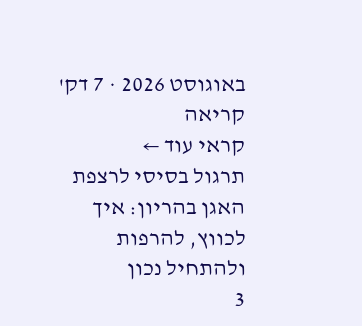באוגוסט 2026 · 7 דק' קריאה
קראי עוד ←
תרגול בסיסי לרצפת האגן בהריון: איך לכווץ, להרפות ולהתחיל נכון
3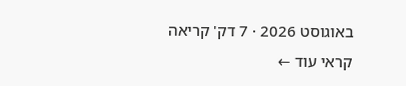באוגוסט 2026 · 7 דק' קריאה
קראי עוד ←